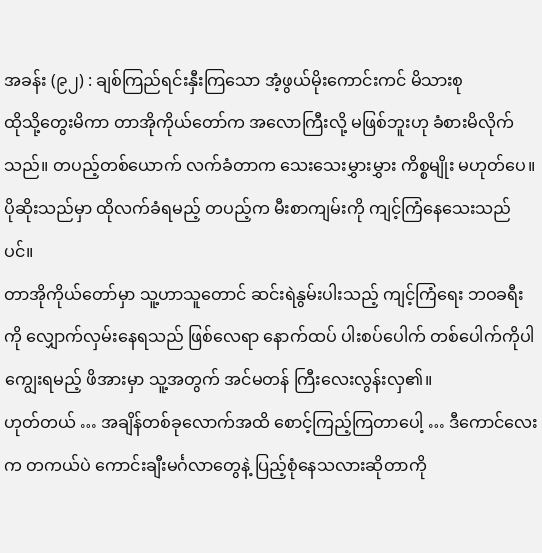အခန်း (၉၂) : ချစ်ကြည်ရင်းနှီးကြသော အံ့ဖွယ်မိုးကောင်းကင် မိသားစု
ထိုသို့တွေးမိကာ တာအိုကိုယ်တော်က အလောကြီးလို့ မဖြစ်ဘူးဟု ခံစားမိလိုက်သည်။ တပည့်တစ်ယောက် လက်ခံတာက သေးသေးမွှားမွှား ကိစ္စမျိုး မဟုတ်ပေ။ ပိုဆိုးသည်မှာ ထိုလက်ခံရမည့် တပည့်က မီးစာကျမ်းကို ကျင့်ကြံနေသေးသည်ပင်။
တာအိုကိုယ်တော်မှာ သူ့ဟာသူတောင် ဆင်းရဲနွမ်းပါးသည့် ကျင့်ကြံရေး ဘဝခရီးကို လျှောက်လှမ်းနေရသည် ဖြစ်လေရာ နောက်ထပ် ပါးစပ်ပေါက် တစ်ပေါက်ကိုပါ ကျွေးရမည့် ဖိအားမှာ သူ့အတွက် အင်မတန် ကြီးလေးလွန်းလှ၏။
ဟုတ်တယ် … အချိန်တစ်ခုလောက်အထိ စောင့်ကြည့်ကြတာပေါ့ … ဒီကောင်လေးက တကယ်ပဲ ကောင်းချီးမင်္ဂလာတွေနဲ့ ပြည့်စုံနေသလားဆိုတာကို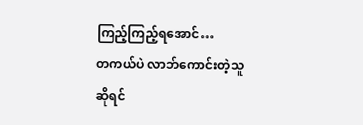ကြည့်ကြည့်ရအောင်…
တကယ်ပဲ လာဘ်ကောင်းတဲ့သူ ဆိုရင်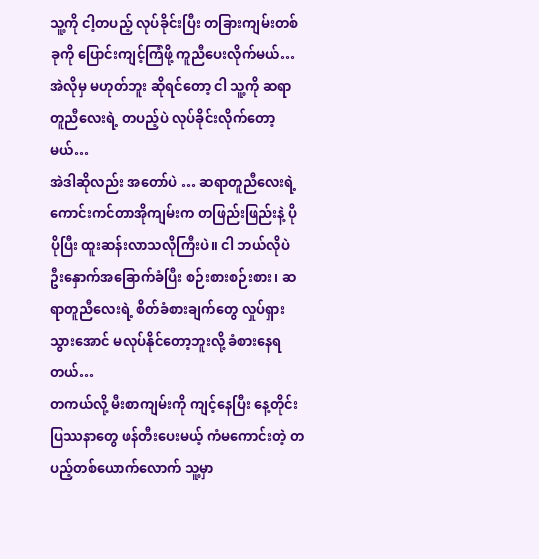သူ့ကို ငါ့တပည့် လုပ်ခိုင်းပြီး တခြားကျမ်းတစ်ခုကို ပြောင်းကျင့်ကြံဖို့ ကူညီပေးလိုက်မယ်…
အဲလိုမှ မဟုတ်ဘူး ဆိုရင်တော့ ငါ သူ့ကို ဆရာတူညီလေးရဲ့ တပည့်ပဲ လုပ်ခိုင်းလိုက်တော့မယ်…
အဲဒါဆိုလည်း အတော်ပဲ … ဆရာတူညီလေးရဲ့ ကောင်းကင်တာအိုကျမ်းက တဖြည်းဖြည်းနဲ့ ပိုပိုပြီး ထူးဆန်းလာသလိုကြီးပဲ။ ငါ ဘယ်လိုပဲ ဦးနှောက်အခြောက်ခံပြီး စဉ်းစားစဉ်းစား၊ ဆရာတူညီလေးရဲ့ စိတ်ခံစားချက်တွေ လှုပ်ရှားသွားအောင် မလုပ်နိုင်တော့ဘူးလို့ ခံစားနေရတယ်…
တကယ်လို့ မီးစာကျမ်းကို ကျင့်နေပြီး နေ့တိုင်း ပြဿနာတွေ ဖန်တီးပေးမယ့် ကံမကောင်းတဲ့ တပည့်တစ်ယောက်လောက် သူ့မှာ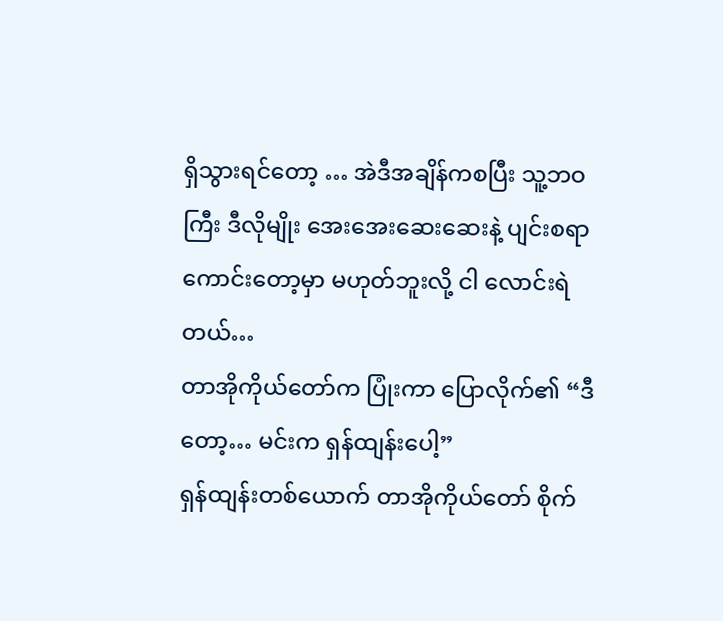ရှိသွားရင်တော့ … အဲဒီအချိန်ကစပြီး သူ့ဘဝကြီး ဒီလိုမျိုး အေးအေးဆေးဆေးနဲ့ ပျင်းစရာကောင်းတော့မှာ မဟုတ်ဘူးလို့ ငါ လောင်းရဲတယ်…
တာအိုကိုယ်တော်က ပြုံးကာ ပြောလိုက်၏ “ဒီတော့… မင်းက ရှန်ထျန်းပေါ့”
ရှန်ထျန်းတစ်ယောက် တာအိုကိုယ်တော် စိုက်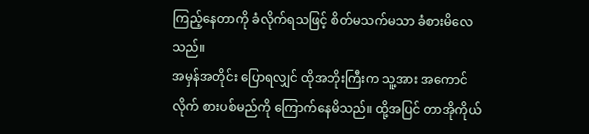ကြည့်နေတာကို ခံလိုက်ရသဖြင့် စိတ်မသက်မသာ ခံစားမိလေသည်။
အမှန်အတိုင်း ပြောရလျှင် ထိုအဘိုးကြီးက သူ့အား အကောင်လိုက် စားပစ်မည်ကို ကြောက်နေမိသည်။ ထို့အပြင် တာအိုကိုယ်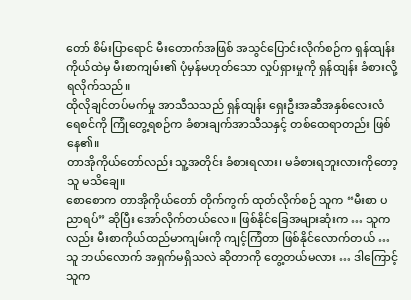တော် စိမ်းပြာရောင် မီးတောက်အဖြစ် အသွင်ပြောင်းလိုက်စဉ်က ရှန်ထျန်းကိုယ်ထဲမှ မီးစာကျမ်း၏ ပုံမှန်မဟုတ်သော လှုပ်ရှားမှုကို ရှန်ထျန်း ခံစားလို့ ရလိုက်သည်။
ထိုလိုချင်တပ်မက်မှု အာသီသသည် ရှန်ထျန်း ရှေးဦးအဆီအနှစ်လေးလံရေစင်ကို ကြုံတွေ့ရစဉ်က ခံစားချက်အာသီသနှင့် တစ်ထေရာတည်း ဖြစ်နေ၏။
တာအိုကိုယ်တော်လည်း သူ့အတိုင်း ခံစားရလား၊ မခံစားရဘူးလားကိုတော့ သူ မသိချေ။
စောစောက တာအိုကိုယ်တော် တိုက်ကွက် ထုတ်လိုက်စဉ် သူက “မီးစာ ပညာရပ်” ဆိုပြီး အော်လိုက်တယ်လေ။ ဖြစ်နိုင်ခြေအများဆုံးက … သူကလည်း မီးစာကိုယ်ထည်မာကျမ်းကို ကျင့်ကြံတာ ဖြစ်နိုင်လောက်တယ် …
သူ ဘယ်လောက် အရှက်မရှိသလဲ ဆိုတာကို တွေ့တယ်မလား … ဒါကြောင့် သူက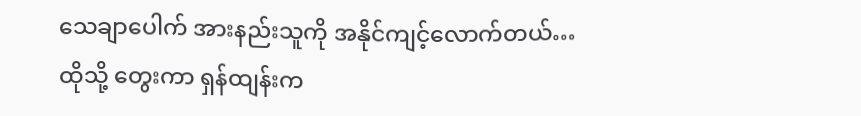သေချာပေါက် အားနည်းသူကို အနိုင်ကျင့်လောက်တယ်…
ထိုသို့ တွေးကာ ရှန်ထျန်းက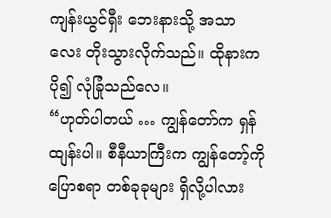ကျန်းယွင်ရှီး ဘေးနားသို့ အသာလေး တိုးသွားလိုက်သည်။ ထိုနားက ပို၍ လုံခြုံသည်လေ။
“ဟုတ်ပါတယ် … ကျွန်တော်က ရှန်ထျန်းပါ။ စီနီယာကြီးက ကျွန်တော့်ကို ပြောစရာ တစ်ခုခုများ ရှိလို့ပါလား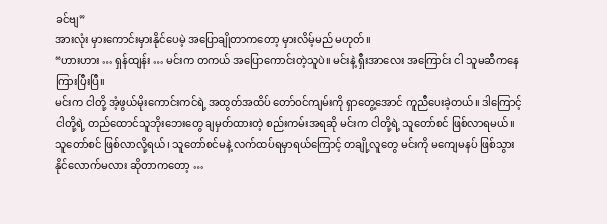ခင်ဗျ”
အားလုံး မှားကောင်းမှားနိုင်ပေမဲ့ အပြောချိုတာကတော့ မှားလိမ့်မည် မဟုတ်။
“ဟားဟား … ရှန်ထျန်း … မင်းက တကယ် အပြောကောင်းတဲ့သူပဲ။ မင်းနဲ့ ရှီးအာလေး အကြောင်း ငါ သူမဆီကနေ ကြားပြီးပြီ။
မင်းက ငါတို့ အံ့ဖွယ်မိုးကောင်းကင်ရဲ့ အထွတ်အထိပ် တော်ဝင်ကျမ်းကို ရှာတွေ့အောင် ကူညီပေးခဲ့တယ်။ ဒါကြောင့် ငါတို့ရဲ့ တည်ထောင်သူဘိုးဘေးတွေ ချမှတ်ထားတဲ့ စည်းကမ်းအရဆို မင်းက ငါတို့ရဲ့ သူတော်စင် ဖြစ်လာရမယ်။ သူတော်စင် ဖြစ်လာလို့ရယ်၊ သူတော်စင်မနဲ့ လက်ထပ်ရမှာရယ်ကြောင့် တချို့လူတွေ မင်းကို မကျေမနပ် ဖြစ်သွားနိုင်လောက်မလား ဆိုတာကတော့ …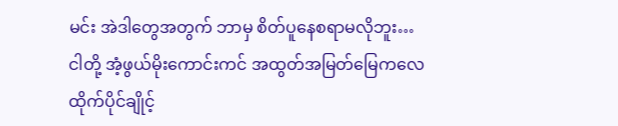မင်း အဲဒါတွေအတွက် ဘာမှ စိတ်ပူနေစရာမလိုဘူး…
ငါတို့ အံ့ဖွယ်မိုးကောင်းကင် အထွတ်အမြတ်မြေကလေ ထိုက်ပိုင်ချိုင့်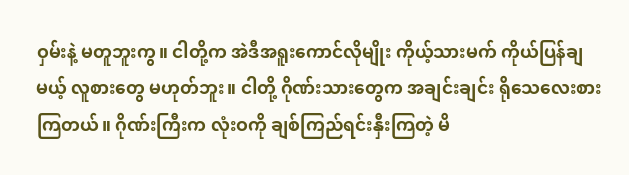ဝှမ်းနဲ့ မတူဘူးကွ။ ငါတို့က အဲဒီအရူးကောင်လိုမျိုး ကိုယ့်သားမက် ကိုယ်ပြန်ချမယ့် လူစားတွေ မဟုတ်ဘူး။ ငါတို့ ဂိုဏ်းသားတွေက အချင်းချင်း ရိုသေလေးစားကြတယ်။ ဂိုဏ်းကြီးက လုံးဝကို ချစ်ကြည်ရင်းနှီးကြတဲ့ မိ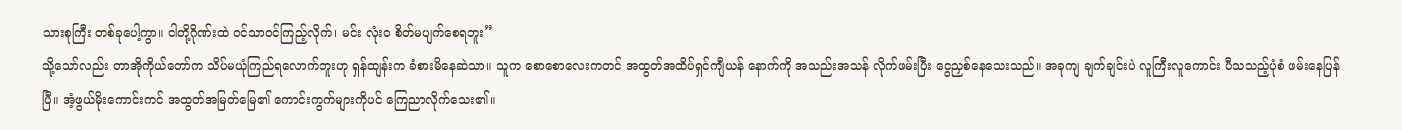သားစုကြီး တစ်ခုပေါ့ကွာ။ ငါတို့ဂိုဏ်းထဲ ဝင်သာဝင်ကြည့်လိုက်၊ မင်း လုံးဝ စိတ်မပျက်စေရဘူး”
သို့သော်လည်း တာအိုကိုယ်တော်က သိပ်မယုံကြည်ရလောက်ဘူးဟု ရှန်ထျန်းက ခံစားမိနေဆဲသာ။ သူက စောစောလေးကတင် အထွတ်အထိပ်ရှင်ကျီယန် နောက်ကို အသည်းအသန် လိုက်ဖမ်းပြီး ငွေညှစ်နေသေးသည်။ အခုကျ ချက်ချင်းပဲ လူကြီးလူကောင်း ပီသသည့်ပုံစံ ဖမ်းနေပြန်ပြီ။ အံ့ဖွယ်မိုးကောင်းကင် အထွတ်အမြတ်မြေ၏ ကောင်းကွက်များကိုပင် ကြေညာလိုက်သေး၏။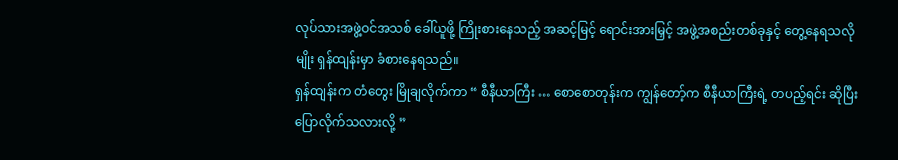လုပ်သားအဖွဲ့ဝင်အသစ် ခေါ်ယူဖို့ ကြိုးစားနေသည့် အဆင့်မြင့် ရောင်းအားမြှင့် အဖွဲ့အစည်းတစ်ခုနှင့် တွေ့နေရသလိုမျိုး ရှန်ထျန်းမှာ ခံစားနေရသည်။
ရှန်ထျန်းက တံတွေး မြိုချလိုက်ကာ “ စီနီယာကြီး … စောစောတုန်းက ကျွန်တော့်က စီနီယာကြီးရဲ့ တပည့်ရင်း ဆိုပြီး ပြောလိုက်သလားလို့ ”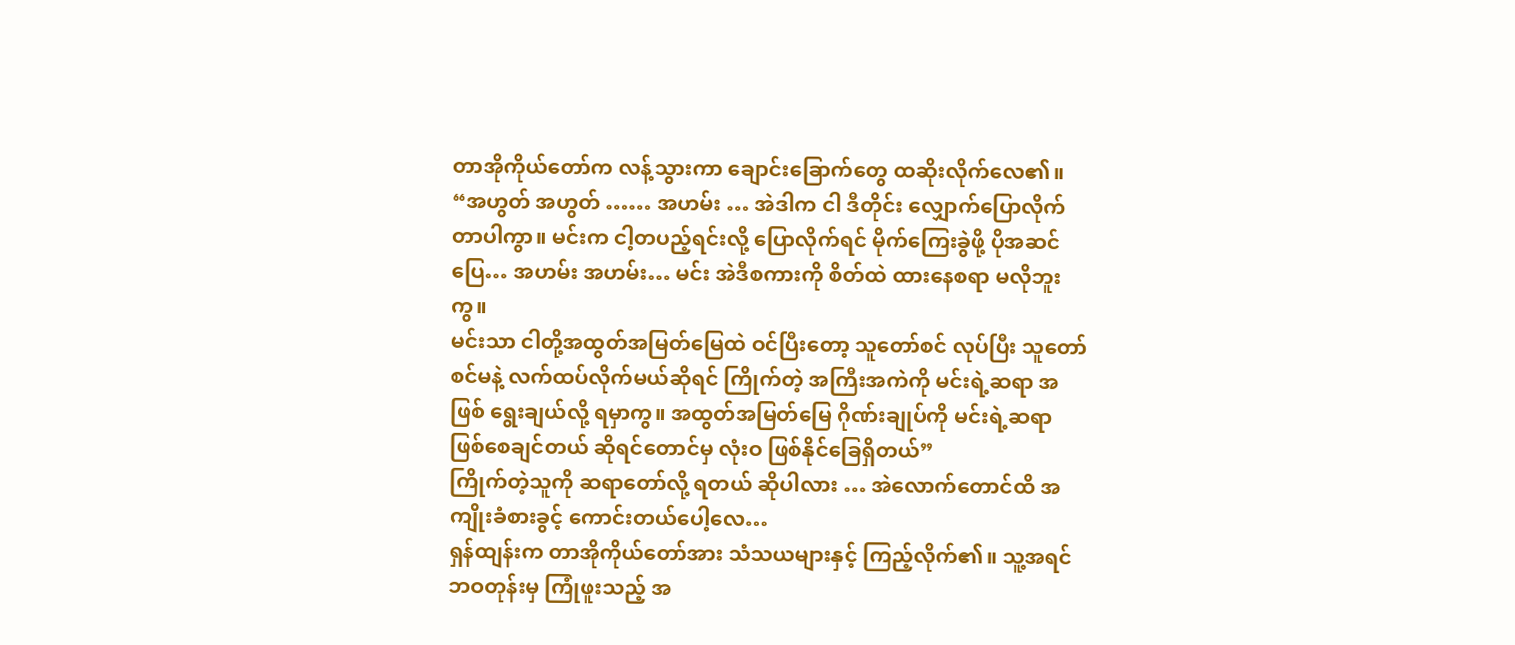တာအိုကိုယ်တော်က လန့်သွားကာ ချောင်းခြောက်တွေ ထဆိုးလိုက်လေ၏။
“အဟွတ် အဟွတ် …… အဟမ်း … အဲဒါက ငါ ဒီတိုင်း လျှောက်ပြောလိုက်တာပါကွာ။ မင်းက ငါ့တပည့်ရင်းလို့ ပြောလိုက်ရင် မိုက်ကြေးခွဲဖို့ ပိုအဆင်ပြေ… အဟမ်း အဟမ်း… မင်း အဲဒီစကားကို စိတ်ထဲ ထားနေစရာ မလိုဘူးကွ။
မင်းသာ ငါတို့အထွတ်အမြတ်မြေထဲ ဝင်ပြီးတော့ သူတော်စင် လုပ်ပြီး သူတော်စင်မနဲ့ လက်ထပ်လိုက်မယ်ဆိုရင် ကြိုက်တဲ့ အကြီးအကဲကို မင်းရဲ့ဆရာ အဖြစ် ရွေးချယ်လို့ ရမှာကွ။ အထွတ်အမြတ်မြေ ဂိုဏ်းချုပ်ကို မင်းရဲ့ဆရာ ဖြစ်စေချင်တယ် ဆိုရင်တောင်မှ လုံးဝ ဖြစ်နိုင်ခြေရှိတယ်”
ကြိုက်တဲ့သူကို ဆရာတော်လို့ ရတယ် ဆိုပါလား … အဲလောက်တောင်ထိ အကျိုးခံစားခွင့် ကောင်းတယ်ပေါ့လေ…
ရှန်ထျန်းက တာအိုကိုယ်တော်အား သံသယများနှင့် ကြည့်လိုက်၏။ သူ့အရင်ဘဝတုန်းမှ ကြုံဖူးသည့် အ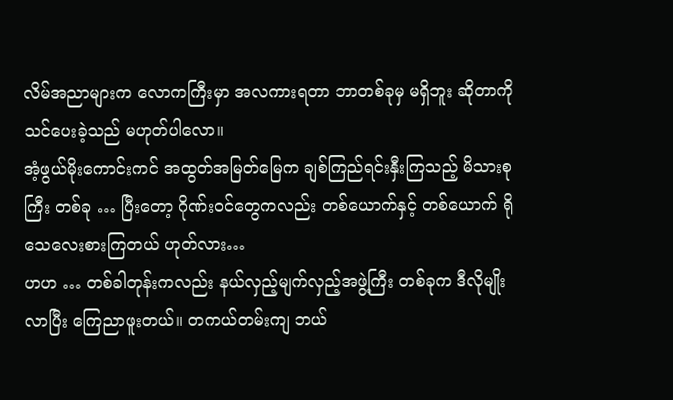လိမ်အညာများက လောကကြီးမှာ အလကားရတာ ဘာတစ်ခုမှ မရှိဘူး ဆိုတာကို သင်ပေးခဲ့သည် မဟုတ်ပါလော။
အံ့ဖွယ်မိုးကောင်းကင် အထွတ်အမြတ်မြေက ချစ်ကြည်ရင်းနှီးကြသည့် မိသားစုကြီး တစ်ခု … ပြီးတော့ ဂိုဏ်းဝင်တွေကလည်း တစ်ယောက်နှင့် တစ်ယောက် ရိုသေလေးစားကြတယ် ဟုတ်လား…
ဟဟ … တစ်ခါတုန်းကလည်း နယ်လှည့်မျက်လှည့်အဖွဲ့ကြီး တစ်ခုက ဒီလိုမျိုး လာပြီး ကြေညာဖူးတယ်။ တကယ်တမ်းကျ ဘယ်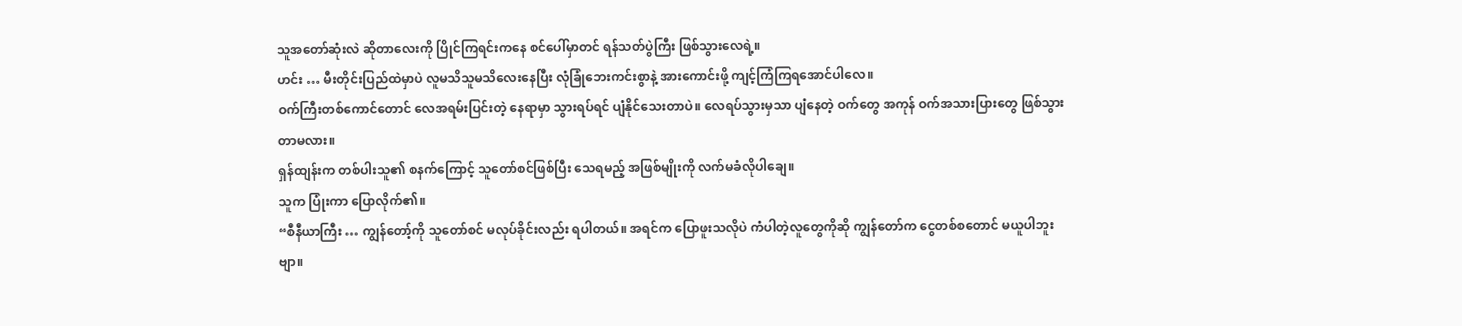သူအတော်ဆုံးလဲ ဆိုတာလေးကို ပြိုင်ကြရင်းကနေ စင်ပေါ်မှာတင် ရန်သတ်ပွဲကြီး ဖြစ်သွားလေရဲ့။
ဟင်း … မီးတိုင်းပြည်ထဲမှာပဲ လူမသိသူမသိလေးနေပြီး လုံခြုံဘေးကင်းစွာနဲ့ အားကောင်းဖို့ ကျင့်ကြံကြရအောင်ပါလေ။
ဝက်ကြီးတစ်ကောင်တောင် လေအရမ်းပြင်းတဲ့ နေရာမှာ သွားရပ်ရင် ပျံနိုင်သေးတာပဲ။ လေရပ်သွားမှသာ ပျံနေတဲ့ ဝက်တွေ အကုန် ဝက်အသားပြားတွေ ဖြစ်သွားတာမလား။
ရှန်ထျန်းက တစ်ပါးသူ၏ စနက်ကြောင့် သူတော်စင်ဖြစ်ပြီး သေရမည့် အဖြစ်မျိုးကို လက်မခံလိုပါချေ။
သူက ပြုံးကာ ပြောလိုက်၏။
“စီနီယာကြီး … ကျွန်တော့်ကို သူတော်စင် မလုပ်ခိုင်းလည်း ရပါတယ်။ အရင်က ပြောဖူးသလိုပဲ ကံပါတဲ့လူတွေကိုဆို ကျွန်တော်က ငွေတစ်စတောင် မယူပါဘူးဗျာ။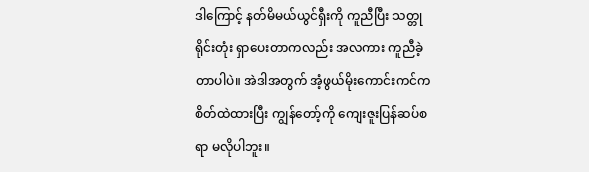ဒါကြောင့် နတ်မိမယ်ယွင်ရှီးကို ကူညီပြီး သတ္တုရိုင်းတုံး ရှာပေးတာကလည်း အလကား ကူညီခဲ့တာပါပဲ။ အဲဒါအတွက် အံ့ဖွယ်မိုးကောင်းကင်က စိတ်ထဲထားပြီး ကျွန်တော့်ကို ကျေးဇူးပြန်ဆပ်စရာ မလိုပါဘူး။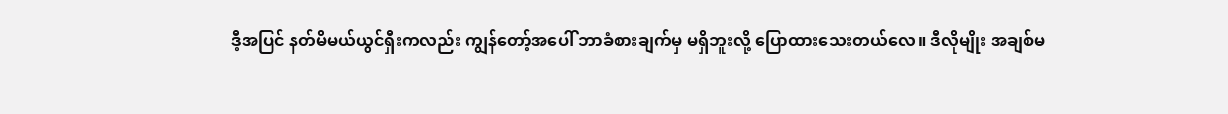ဒီ့အပြင် နတ်မိမယ်ယွင်ရှီးကလည်း ကျွန်တော့်အပေါ် ဘာခံစားချက်မှ မရှိဘူးလို့ ပြောထားသေးတယ်လေ။ ဒီလိုမျိုး အချစ်မ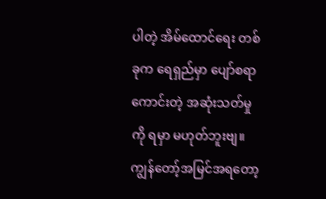ပါတဲ့ အိမ်ထောင်ရေး တစ်ခုက ရေရှည်မှာ ပျော်စရာကောင်းတဲ့ အဆုံးသတ်မှုကို ရမှာ မဟုတ်ဘူးဗျ။ ကျွန်တော့်အမြင်အရတော့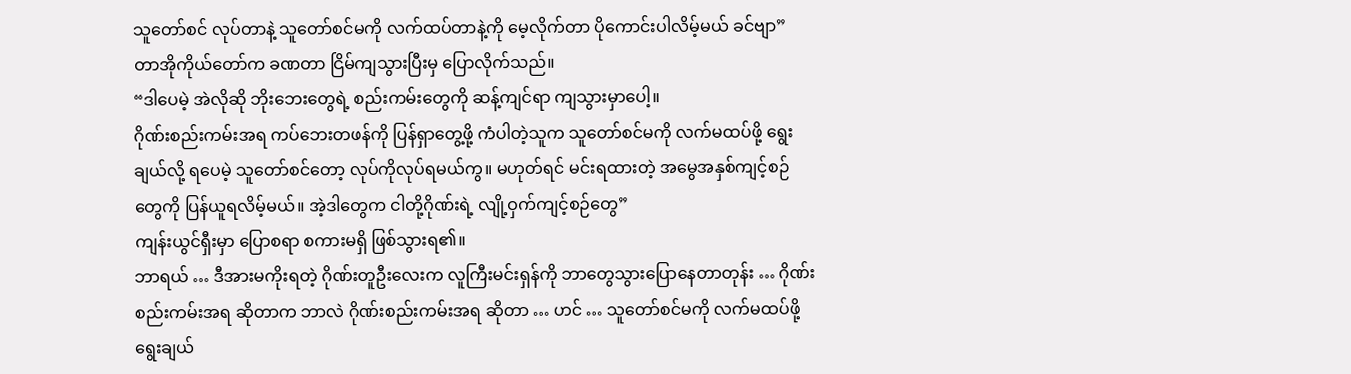သူတော်စင် လုပ်တာနဲ့ သူတော်စင်မကို လက်ထပ်တာနဲ့ကို မေ့လိုက်တာ ပိုကောင်းပါလိမ့်မယ် ခင်ဗျာ”
တာအိုကိုယ်တော်က ခဏတာ ငြိမ်ကျသွားပြီးမှ ပြောလိုက်သည်။
“ဒါပေမဲ့ အဲလိုဆို ဘိုးဘေးတွေရဲ့ စည်းကမ်းတွေကို ဆန့်ကျင်ရာ ကျသွားမှာပေါ့။
ဂိုဏ်းစည်းကမ်းအရ ကပ်ဘေးတဖန်ကို ပြန်ရှာတွေ့ဖို့ ကံပါတဲ့သူက သူတော်စင်မကို လက်မထပ်ဖို့ ရွေးချယ်လို့ ရပေမဲ့ သူတော်စင်တော့ လုပ်ကိုလုပ်ရမယ်ကွ။ မဟုတ်ရင် မင်းရထားတဲ့ အမွေအနှစ်ကျင့်စဉ်တွေကို ပြန်ယူရလိမ့်မယ်။ အဲ့ဒါတွေက ငါတို့ဂိုဏ်းရဲ့ လျို့ဝှက်ကျင့်စဉ်တွေ”
ကျန်းယွင်ရှီးမှာ ပြောစရာ စကားမရှိ ဖြစ်သွားရ၏။
ဘာရယ် … ဒီအားမကိုးရတဲ့ ဂိုဏ်းတူဦးလေးက လူကြီးမင်းရှန်ကို ဘာတွေသွားပြောနေတာတုန်း … ဂိုဏ်းစည်းကမ်းအရ ဆိုတာက ဘာလဲ ဂိုဏ်းစည်းကမ်းအရ ဆိုတာ … ဟင် … သူတော်စင်မကို လက်မထပ်ဖို့ ရွေးချယ်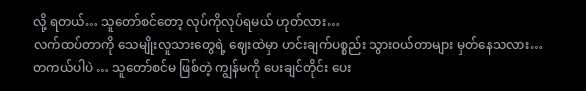လို့ ရတယ်… သူတော်စင်တော့ လုပ်ကိုလုပ်ရမယ် ဟုတ်လား…
လက်ထပ်တာကို သေမျိုးလူသားတွေရဲ့ ဈေးထဲမှာ ဟင်းချက်ပစ္စည်း သွားဝယ်တာများ မှတ်နေသလား…
တကယ်ပါပဲ … သူတော်စင်မ ဖြစ်တဲ့ ကျွန်မကို ပေးချင်တိုင်း ပေး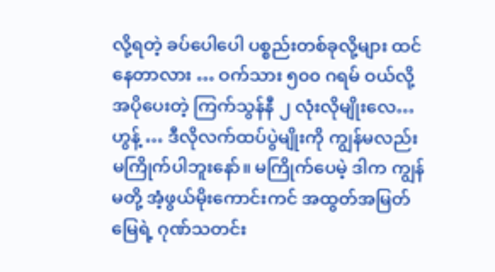လို့ရတဲ့ ခပ်ပေါပေါ ပစ္စည်းတစ်ခုလို့များ ထင်နေတာလား … ဝက်သား ၅၀၀ ဂရမ် ဝယ်လို့ အပိုပေးတဲ့ ကြက်သွန်နီ ၂ လုံးလိုမျိုးလေ…
ဟွန့် … ဒီလိုလက်ထပ်ပွဲမျိုးကို ကျွန်မလည်း မကြိုက်ပါဘူးနော်။ မကြိုက်ပေမဲ့ ဒါက ကျွန်မတို့ အံ့ဖွယ်မိုးကောင်းကင် အထွတ်အမြတ်မြေရဲ့ ဂုဏ်သတင်း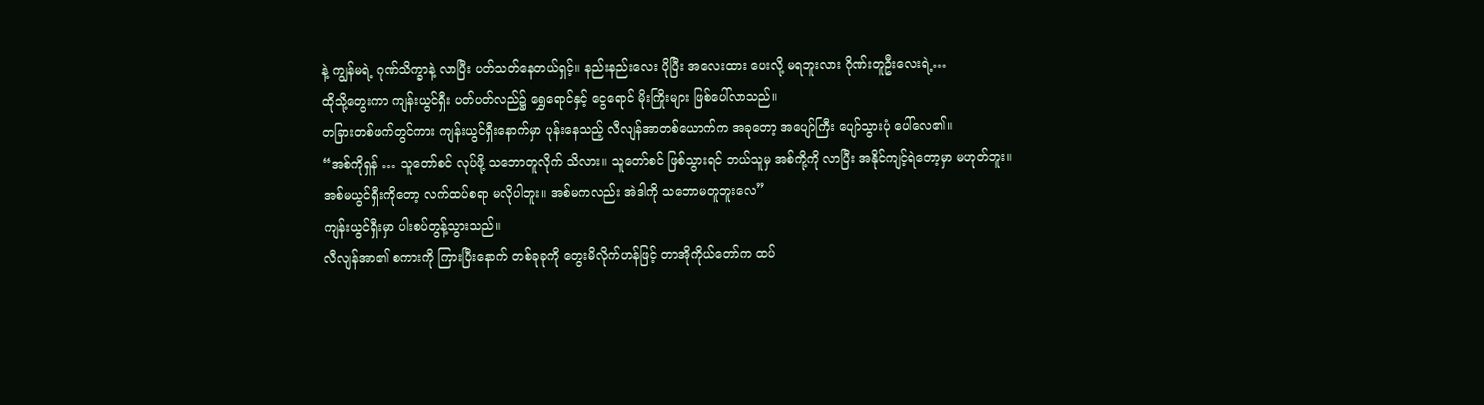နဲ့ ကျွန်မရဲ့ ဂုဏ်သိက္ခာနဲ့ လာပြီး ပတ်သတ်နေတယ်ရှင့်။ နည်းနည်းလေး ပိုပြီး အလေးထား ပေးလို့ မရဘူးလား ဂိုဏ်းတူဦးလေးရဲ့…
ထိုသို့တွေးကာ ကျန်းယွင်ရှီး ပတ်ပတ်လည်၌ ရွှေရောင်နှင့် ငွေရောင် မိုးကြိုးများ ဖြစ်ပေါ်လာသည်။
တခြားတစ်ဖက်တွင်ကား ကျန်းယွင်ရှီးနောက်မှာ ပုန်းနေသည့် လီလျန်အာတစ်ယောက်က အခုတော့ အပျော်ကြီး ပျော်သွားပုံ ပေါ်လေ၏။
“အစ်ကိုရှန် … သူတော်စင် လုပ်ဖို့ သဘောတူလိုက် သိလား။ သူတော်စင် ဖြစ်သွားရင် ဘယ်သူမှ အစ်ကို့ကို လာပြီး အနိုင်ကျင့်ရဲတော့မှာ မဟုတ်ဘူး။
အစ်မယွင်ရှီးကိုတော့ လက်ထပ်စရာ မလိုပါဘူး။ အစ်မကလည်း အဲဒါကို သဘောမတူဘူးလေ”
ကျန်းယွင်ရှီးမှာ ပါးစပ်တွန့်သွားသည်။
လီလျန်အာ၏ စကားကို ကြားပြီးနောက် တစ်ခုခုကို တွေးမိလိုက်ဟန်ဖြင့် တာအိုကိုယ်တော်က ထပ်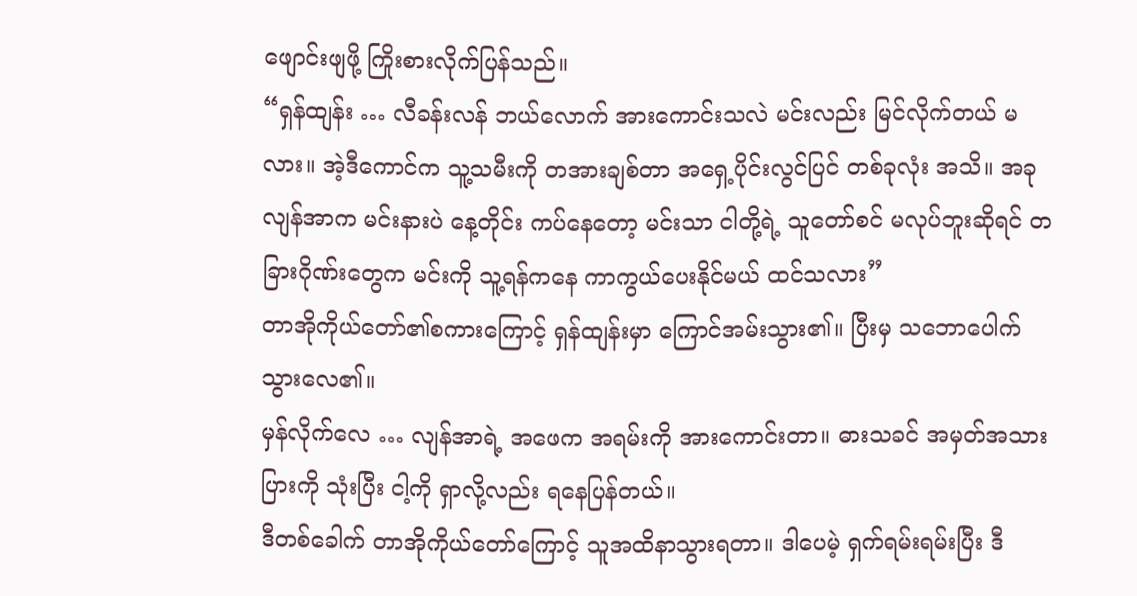ဖျောင်းဖျဖို့ ကြိုးစားလိုက်ပြန်သည်။
“ရှန်ထျန်း … လီခန်းလန် ဘယ်လောက် အားကောင်းသလဲ မင်းလည်း မြင်လိုက်တယ် မလား။ အဲ့ဒီကောင်က သူ့သမီးကို တအားချစ်တာ အရှေ့ပိုင်းလွင်ပြင် တစ်ခုလုံး အသိ။ အခု လျန်အာက မင်းနားပဲ နေ့တိုင်း ကပ်နေတော့ မင်းသာ ငါတို့ရဲ့ သူတော်စင် မလုပ်ဘူးဆိုရင် တခြားဂိုဏ်းတွေက မင်းကို သူ့ရန်ကနေ ကာကွယ်ပေးနိုင်မယ် ထင်သလား”
တာအိုကိုယ်တော်၏စကားကြောင့် ရှန်ထျန်းမှာ ကြောင်အမ်းသွား၏။ ပြီးမှ သဘောပေါက်သွားလေ၏။
မှန်လိုက်လေ … လျန်အာရဲ့ အဖေက အရမ်းကို အားကောင်းတာ။ ဓားသခင် အမှတ်အသားပြားကို သုံးပြီး ငါ့ကို ရှာလို့လည်း ရနေပြန်တယ်။
ဒီတစ်ခေါက် တာအိုကိုယ်တော်ကြောင့် သူအထိနာသွားရတာ။ ဒါပေမဲ့ ရှက်ရမ်းရမ်းပြီး ဒီ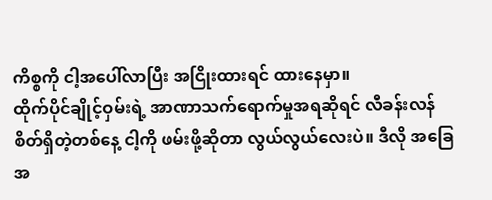ကိစ္စကို ငါ့အပေါ်လာပြီး အငြိုးထားရင် ထားနေမှာ။
ထိုက်ပိုင်ချိုင့်ဝှမ်းရဲ့ အာဏာသက်ရောက်မှုအရဆိုရင် လီခန်းလန် စိတ်ရှိတဲ့တစ်နေ့ ငါ့ကို ဖမ်းဖို့ဆိုတာ လွယ်လွယ်လေးပဲ။ ဒီလို အခြေအ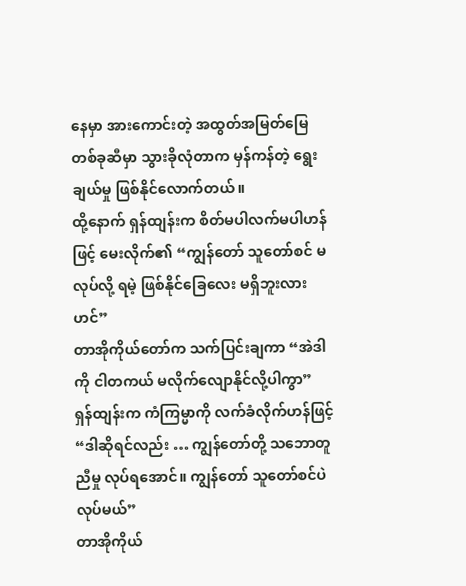နေမှာ အားကောင်းတဲ့ အထွတ်အမြတ်မြေ တစ်ခုဆီမှာ သွားခိုလုံတာက မှန်ကန်တဲ့ ရွေးချယ်မှု ဖြစ်နိုင်လောက်တယ်။
ထို့နောက် ရှန်ထျန်းက စိတ်မပါလက်မပါဟန်ဖြင့် မေးလိုက်၏ “ကျွန်တော် သူတော်စင် မလုပ်လို့ ရမဲ့ ဖြစ်နိုင်ခြေလေး မရှိဘူးလားဟင်”
တာအိုကိုယ်တော်က သက်ပြင်းချကာ “အဲဒါကို ငါတကယ် မလိုက်လျောနိုင်လို့ပါကွာ”
ရှန်ထျန်းက ကံကြမ္မာကို လက်ခံလိုက်ဟန်ဖြင့် “ဒါဆိုရင်လည်း … ကျွန်တော်တို့ သဘောတူညီမှု လုပ်ရအောင်။ ကျွန်တော် သူတော်စင်ပဲ လုပ်မယ်”
တာအိုကိုယ်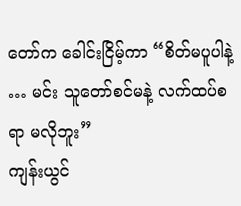တော်က ခေါင်းငြိမ့်ကာ “စိတ်မပူပါနဲ့ … မင်း သူတော်စင်မနဲ့ လက်ထပ်စရာ မလိုဘူး”
ကျန်းယွင်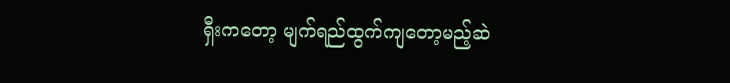ရှီးကတော့ မျက်ရည်ထွက်ကျတော့မည့်ဆဲ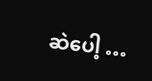ဆဲပေါ့ …